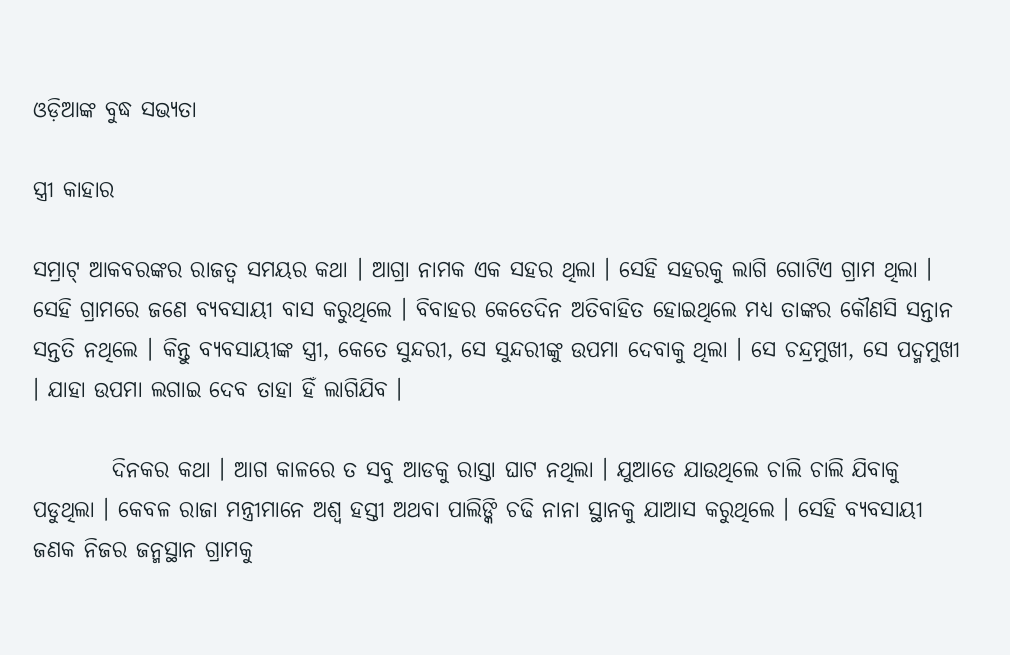ଓଡ଼ିଆଙ୍କ ବୁଦ୍ଧ ସଭ୍ୟତା

ସ୍ତ୍ରୀ କାହାର

ସମ୍ରାଟ୍ ଆକବରଙ୍କର ରାଜତ୍ୱ ସମୟର କଥା । ଆଗ୍ରା ନାମକ ଏକ ସହର ଥିଲା । ସେହି ସହରକୁ ଲାଗି ଗୋଟିଏ ଗ୍ରାମ ଥିଲା । ସେହି ଗ୍ରାମରେ ଜଣେ ବ୍ୟବସାୟୀ ବାସ କରୁଥିଲେ । ବିବାହର କେତେଦିନ ଅତିବାହିତ ହୋଇଥିଲେ ମଧ୍ୟ ତାଙ୍କର କୌଣସି ସନ୍ତାନ ସନ୍ତତି ନଥିଲେ । କିନ୍ତୁ ବ୍ୟବସାୟୀଙ୍କ ସ୍ତ୍ରୀ, କେତେ ସୁନ୍ଦରୀ, ସେ ସୁନ୍ଦରୀଙ୍କୁ ଉପମା ଦେବାକୁ ଥିଲା । ସେ ଚନ୍ଦ୍ରମୁଖୀ, ସେ ପଦ୍ମମୁଖୀ । ଯାହା ଉପମା ଲଗାଇ ଦେବ ତାହା ହିଁ ଲାଗିଯିବ ।

         ଦିନକର କଥା । ଆଗ କାଳରେ ତ ସବୁ ଆଡକୁ ରାସ୍ତା ଘାଟ ନଥିଲା । ଯୁଆଡେ ଯାଉଥିଲେ ଚାଲି ଚାଲି ଯିବାକୁ ପଡୁଥିଲା । କେବଳ ରାଜା ମନ୍ତ୍ରୀମାନେ ଅଶ୍ୱ ହସ୍ତୀ ଅଥବା ପାଲିଙ୍କି ଚଢି ନାନା ସ୍ଥାନକୁ ଯାଆସ କରୁଥିଲେ । ସେହି ବ୍ୟବସାୟୀ ଜଣକ ନିଜର ଜନ୍ମସ୍ଥାନ ଗ୍ରାମକୁ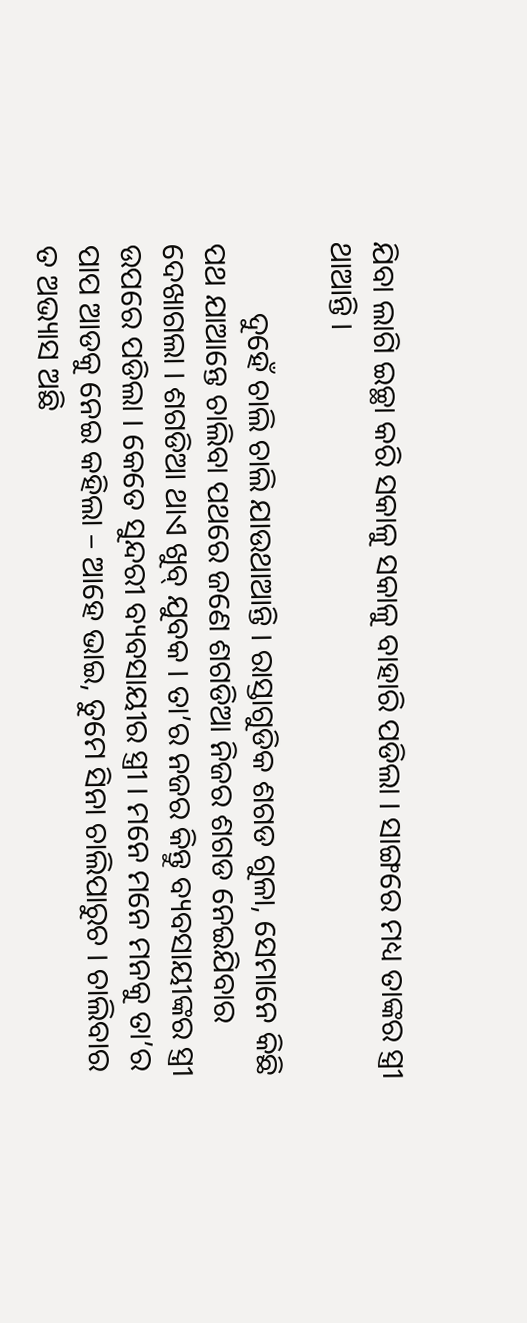ଯିବା ଲାଗି ଇଚ୍ଛା କରି ସକାଳୁ ସକାଳୁ ବାହାରି ପଡିଲା । ସାଙ୍ଗରେ ମଧ୍ୟ ତାଙ୍କର ସ୍ତ୍ରୀ ଥାଆନ୍ତି ।

         ଦୁହେଁ ଚାଲି ଚାଲି ଯାଉଥାଆନ୍ତି । ରାସ୍ତାଗୁଡିକ ଶଗଡ ଗୁଳା, ସେମାନେ କିଛି ପଥ ଯାଆନ୍ତେ ଚାଲିବା ପଥରେ ଜଣେ ଶଗଡିଆ ନିଜର ଶଗଡ ନେଇଯିବାର ଦେଖାଗଲା । ଶଗଡିଆ ଥାଏ ଖୁବ୍ ଯୁବକ । ତା’ର ନଜର କିନ୍ତୁ ବ୍ୟବସାୟୀଙ୍କର ସ୍ତ୍ରୀ ଉପରେ ପଡିଲା । କେତେ ସୁନ୍ଦରୀ ବ୍ୟବସାୟୀର ସ୍ତ୍ରୀ । ମନେ ମନେ ମନକୁ ତା’ର ପାପ ଆଡକୁ ନେଇ କହିଲା – ଆହେ ଭାଇ, ତୁମେ ସିନା ଚାଲିପାରୁଚ । ଚାଲିବାର ତ ଅଭ୍ୟାସ ଅଛି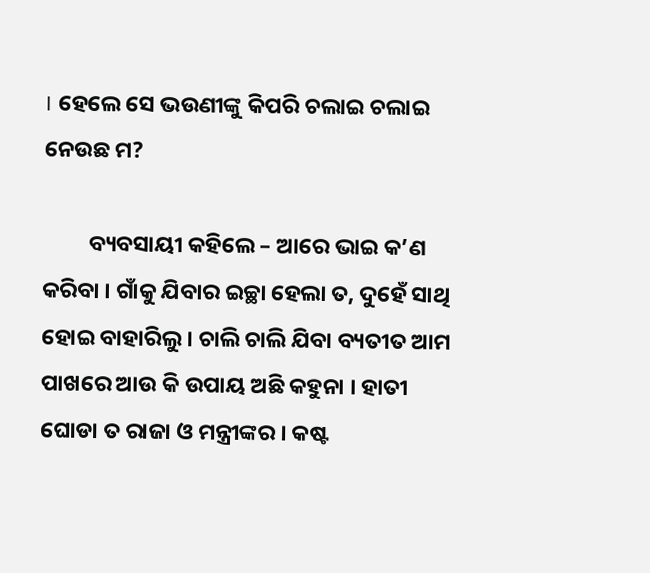। ହେଲେ ସେ ଭଉଣୀଙ୍କୁ କିପରି ଚଲାଇ ଚଲାଇ ନେଉଛ ମ?

         ବ୍ୟବସାୟୀ କହିଲେ – ଆରେ ଭାଇ କ’ଣ କରିବା । ଗାଁକୁ ଯିବାର ଇଚ୍ଛା ହେଲା ତ, ଦୁହେଁ ସାଥି ହୋଇ ବାହାରିଲୁ । ଚାଲି ଚାଲି ଯିବା ବ୍ୟତୀତ ଆମ ପାଖରେ ଆଉ କି ଉପାୟ ଅଛି କହୁନା । ହାତୀ ଘୋଡା ତ ରାଜା ଓ ମନ୍ତ୍ରୀଙ୍କର । କଷ୍ଟ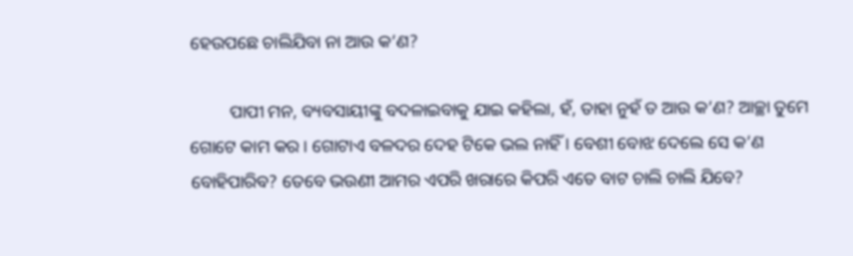ହେଉପଛେ ଚାଲିଯିବା ନା ଆଉ କ’ଣ?

         ପାପୀ ମନ, ବ୍ୟବସାୟୀଙ୍କୁ ବଦଳାଇବାକୁ ଯାଇ କହିଲା, ହଁ, ତାହା ନୁହଁ ତ ଆଉ କ’ଣ? ଆଚ୍ଛା ତୁମେ ଗୋଟେ କାମ କର । ଗୋଟାଏ ବଳଦର ଦେହ ଟିକେ ଭଲ ନାହିଁ । ବେଶୀ ବୋଝ ଦେଲେ ସେ କ’ଣ ବୋହିପାରିବ? ତେବେ ଭଉଣୀ ଆମର ଏପରି ଖରାରେ କିପରି ଏତେ ବାଟ ଚାଲି ଚାଲି ଯିବେ?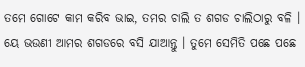ତମେ ଗୋଟେ କାମ କରିବ ଭାଇ, ତମର ଚାଲି ତ ଶଗଡ ଚାଲିଠାରୁ ବଳି । ୟେ ଭଉଣୀ ଆମର ଶଗଡରେ ବସି ଯାଆନ୍ତୁ । ତୁମେ ସେମିତି ପଛେ ପଛେ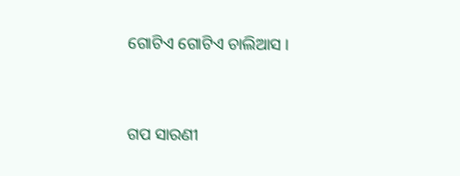ଗୋଟିଏ ଗୋଟିଏ ଚାଲିଆସ ।


ଗପ ସାରଣୀ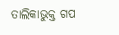ତାଲିକାଭୁକ୍ତ ଗପ